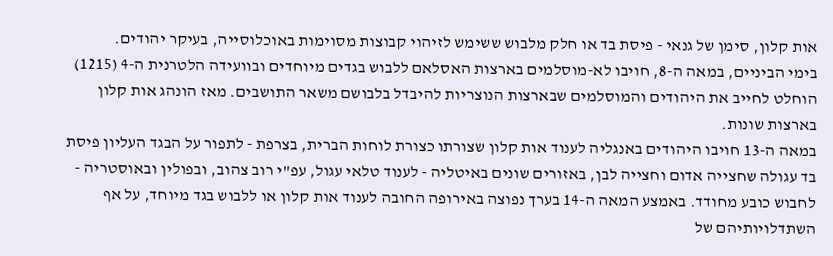אות קלון, סימן של גנאי - פיסת בד או חלק מלבוש ששימש לזיהוי קבוצות מסוימות באוכלוסייה, בעיקר יהודים.
בימי הביניים, במאה ה-8, חויבו לא-מוסלמים בארצות האסלאם ללבוש בגדים מיוחדים ובוועידה הלטרנית ה-4 (1215) הוחלט לחייב את היהודים והמוסלמים שבארצות הנוצריות להיבדל בלבושם משאר התושבים. מאז הונהג אות קלון בארצות שונות.
במאה ה-13 חויבו היהודים באנגליה לענוד אות קלון שצורתו כצורת לוחות הברית, בצרפת - לתפור על הבגד העליון פיסת בד עגולה שחצייה אדום וחצייה לבן, באזורים שונים באיטליה - לענוד טלאי עגול, עפ"י רוב צהוב, ובפולין ובאוסטריה - לחבוש כובע מחודד. באמצע המאה ה-14 בערך נפוצה באירופה החובה לענוד אות קלון או ללבוש בגד מיוחד, על אף השתדלויותיהם של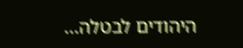היהודים לבטלה...